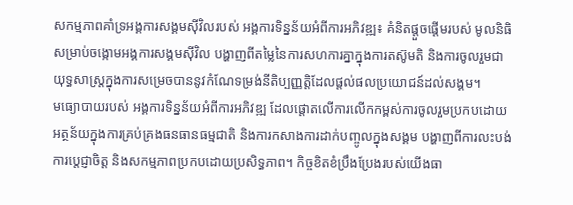សកម្មភាពគាំទ្រអង្គការសង្គមស៊ីវិលរបស់ អង្គការទិន្នន័យអំពីការអភិវឌ្ឍ៖ គំនិតផ្តួចផ្តើមរបស់ មូលនិធិសម្រាប់ចង្កោមអង្គការសង្គមស៊ីវិល បង្ហាញពីតម្លៃនៃការសហការគ្នាក្នុងការតស៊ូមតិ និងការចូលរួមជាយុទ្ធសាស្រ្តក្នុងការសម្រេចបាននូវកំណែទម្រង់នីតិប្បញ្ញត្តិដែលផ្តល់ផលប្រយោជន៍ដល់សង្គម។
មធ្យោបាយរបស់ អង្គការទិន្នន័យអំពីការអភិវឌ្ឍ ដែលផ្តោតលើការលើកកម្ពស់ការចូលរួមប្រកបដោយអត្ថន័យក្នុងការគ្រប់គ្រងធនធានធម្មជាតិ និងការកសាងការដាក់បញ្ចូលក្នុងសង្គម បង្ហាញពីការលះបង់ ការប្តេជ្ញាចិត្ត និងសកម្មភាពប្រកបដោយប្រសិទ្ធភាព។ កិច្ចខិតខំប្រឹងប្រែងរបស់យើងធា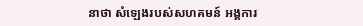នាថា សំឡេងរបស់សហគមន៍ អង្គការ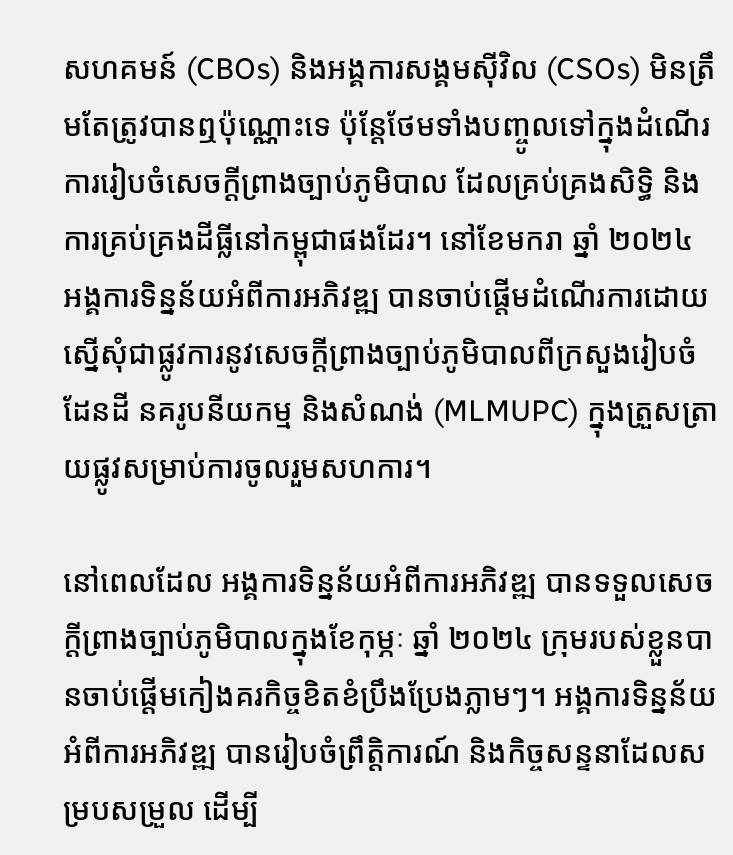សហគមន៍ (CBOs) និងអង្គការសង្គមស៊ីវិល (CSOs) មិនត្រឹមតែត្រូវបានឮប៉ុណ្ណោះទេ ប៉ុន្តែថែមទាំងបញ្ចូលទៅក្នុងដំណើរការរៀបចំសេចក្តីព្រាងច្បាប់ភូមិបាល ដែលគ្រប់គ្រងសិទ្ធិ និងការគ្រប់គ្រងដីធ្លីនៅកម្ពុជាផងដែរ។ នៅខែមករា ឆ្នាំ ២០២៤ អង្គការទិន្នន័យអំពីការអភិវឌ្ឍ បានចាប់ផ្តើមដំណើរការដោយស្នើសុំជាផ្លូវការនូវសេចក្តីព្រាងច្បាប់ភូមិបាលពីក្រសួងរៀបចំដែនដី នគរូបនីយកម្ម និងសំណង់ (MLMUPC) ក្នុងត្រួសត្រាយផ្លូវសម្រាប់ការចូលរួមសហការ។

នៅពេលដែល អង្គការទិន្នន័យអំពីការអភិវឌ្ឍ បានទទួលសេចក្តីព្រាងច្បាប់ភូមិបាលក្នុងខែកុម្ភៈ ឆ្នាំ ២០២៤ ក្រុមរបស់ខ្លួនបានចាប់ផ្តើមកៀងគរកិច្ចខិតខំប្រឹងប្រែងភ្លាមៗ។ អង្គការទិន្នន័យអំពីការអភិវឌ្ឍ បានរៀបចំព្រឹត្តិការណ៍ និងកិច្ចសន្ទនាដែលសម្របសម្រួល ដើម្បី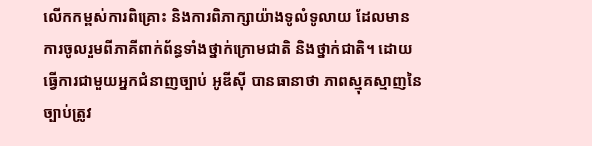លើកកម្ពស់ការពិគ្រោះ និងការពិភាក្សាយ៉ាងទូលំទូលាយ ដែលមានការចូលរួមពីភាគីពាក់ព័ន្ធទាំងថ្នាក់ក្រោមជាតិ និងថ្នាក់ជាតិ។ ដោយធ្វើការជាមួយអ្នកជំនាញច្បាប់ អូឌីស៊ី បានធានាថា ភាពស្មុគស្មាញនៃច្បាប់ត្រូវ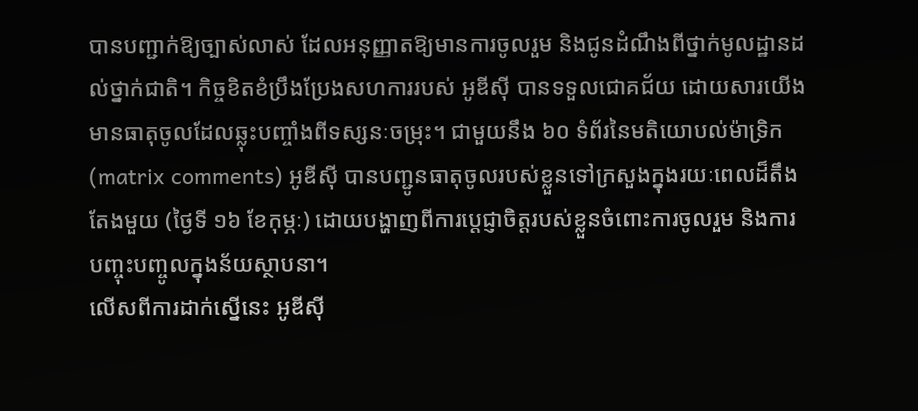បានបញ្ជាក់ឱ្យច្បាស់លាស់ ដែលអនុញ្ញាតឱ្យមានការចូលរួម និងជូនដំណឹងពីថ្នាក់មូលដ្ឋានដល់ថ្នាក់ជាតិ។ កិច្ចខិតខំប្រឹងប្រែងសហការរបស់ អូឌីស៊ី បានទទួលជោគជ័យ ដោយសារយើងមានធាតុចូលដែលឆ្លុះបញ្ចាំងពីទស្សនៈចម្រុះ។ ជាមួយនឹង ៦០ ទំព័រនៃមតិយោបល់ម៉ាទ្រិក (matrix comments) អូឌីស៊ី បានបញ្ជូនធាតុចូលរបស់ខ្លួនទៅក្រសួងក្នុងរយៈពេលដ៏តឹងតែងមួយ (ថ្ងៃទី ១៦ ខែកុម្ភៈ) ដោយបង្ហាញពីការប្តេជ្ញាចិត្តរបស់ខ្លួនចំពោះការចូលរួម និងការបញ្ចុះបញ្ចូលក្នុងន័យស្ថាបនា។
លើសពីការដាក់ស្នើនេះ អូឌីស៊ី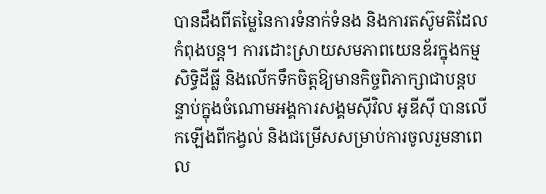បានដឹងពីតម្លៃនៃការទំនាក់ទំនង និងការតស៊ូមតិដែលកំពុងបន្ត។ ការដោះស្រាយសមភាពយេនឌ័រក្នុងកម្មសិទ្ធិដីធ្លី និងលើកទឹកចិត្តឱ្យមានកិច្ចពិភាក្សាជាបន្តបន្ទាប់ក្នុងចំណោមអង្គការសង្គមស៊ីវិល អូឌីស៊ី បានលើកឡើងពីកង្វល់ និងជម្រើសសម្រាប់ការចូលរួមនាពេល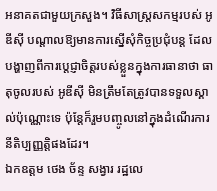អនាគតជាមួយក្រសួង។ វិធីសាស្រ្តសកម្មរបស់ អូឌីស៊ី បណ្តាលឱ្យមានការស្នើសុំកិច្ចប្រជុំបន្ត ដែលបង្ហាញពីការប្តេជ្ញាចិត្តរបស់ខ្លួនក្នុងការធានាថា ធាតុចូលរបស់ អូឌីស៊ី មិនត្រឹមតែត្រូវបានទទួលស្គាល់ប៉ុណ្ណោះទេ ប៉ុន្តែក៏រួមបញ្ចូលនៅក្នុងដំណើរការនីតិប្បញ្ញត្តិផងដែរ។
ឯកឧត្តម ថេង ច័ន្ទ សង្វារ រដ្ឋលេ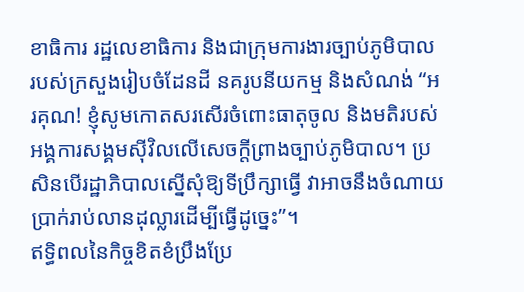ខាធិការ រដ្ឋលេខាធិការ និងជាក្រុមការងារច្បាប់ភូមិបាល របស់ក្រសួងរៀបចំដែនដី នគរូបនីយកម្ម និងសំណង់ “អរគុណ! ខ្ញុំសូមកោតសរសើរចំពោះធាតុចូល និងមតិរបស់អង្គការសង្គមស៊ីវិលលើសេចក្តីព្រាងច្បាប់ភូមិបាល។ ប្រសិនបើរដ្ឋាភិបាលស្នើសុំឱ្យទីប្រឹក្សាធ្វើ វាអាចនឹងចំណាយប្រាក់រាប់លានដុល្លារដើម្បីធ្វើដូច្នេះ”។
ឥទ្ធិពលនៃកិច្ចខិតខំប្រឹងប្រែ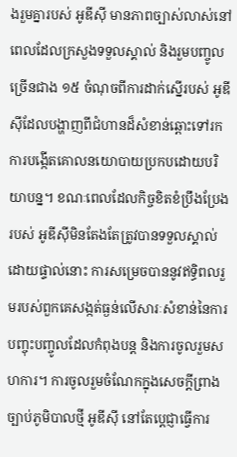ងរួមគ្នារបស់ អូឌីស៊ី មានភាពច្បាស់លាស់នៅពេលដែលក្រសួងទទួលស្គាល់ និងរួមបញ្ចូលច្រើនជាង ១៥ ចំណុចពីការដាក់ស្នើរបស់ អូឌីស៊ីដែលបង្ហាញពីជំហានដ៏សំខាន់ឆ្ពោះទៅរកការបង្កើតគោលនយោបាយប្រកបដោយបរិយាបន្ន។ ខណៈពេលដែលកិច្ចខិតខំប្រឹងប្រែងរបស់ អូឌីស៊ីមិនតែងតែត្រូវបានទទួលស្គាល់ដោយផ្ទាល់នោះ ការសម្រេចបាននូវឥទ្ធិពលរួមរបស់ពួកគេសង្កត់ធ្ងន់លើសារៈសំខាន់នៃការបញ្ចុះបញ្ចូលដែលកំពុងបន្ត និងការចូលរួមសហការ។ ការចូលរួមចំណែកក្នុងសេចក្តីព្រាងច្បាប់ភូមិបាលថ្មី អូឌីស៊ី នៅតែប្តេជ្ញាធ្វើការ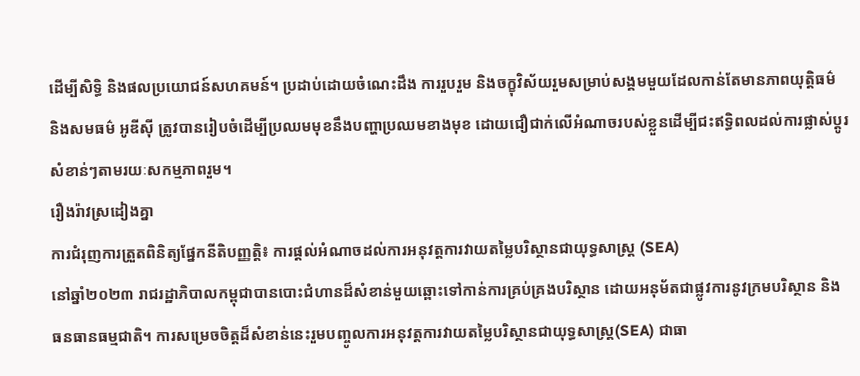ដើម្បីសិទ្ធិ និងផលប្រយោជន៍សហគមន៍។ ប្រដាប់ដោយចំណេះដឹង ការរួបរួម និងចក្ខុវិស័យរួមសម្រាប់សង្គមមួយដែលកាន់តែមានភាពយុត្តិធម៌ និងសមធម៌ អូឌីស៊ី ត្រូវបានរៀបចំដើម្បីប្រឈមមុខនឹងបញ្ហាប្រឈមខាងមុខ ដោយជឿជាក់លើអំណាចរបស់ខ្លួនដើម្បីជះឥទ្ធិពលដល់ការផ្លាស់ប្តូរសំខាន់ៗតាមរយៈសកម្មភាពរួម។
រឿងរ៉ាវស្រដៀងគ្នា
ការជំរុញការត្រួតពិនិត្យផ្នែកនីតិបញ្ញត្តិ៖ ការផ្តល់អំណាចដល់ការអនុវត្តការវាយតម្លៃបរិស្ថានជាយុទ្ធសាស្ត្រ (SEA)
នៅឆ្នាំ២០២៣ រាជរដ្ឋាភិបាលកម្ពុជាបានបោះជំហានដ៏សំខាន់មួយឆ្ពោះទៅកាន់ការគ្រប់គ្រងបរិស្ថាន ដោយអនុម័តជាផ្លូវការនូវក្រមបរិស្ថាន និងធនធានធម្មជាតិ។ ការសម្រេចចិត្តដ៏សំខាន់នេះរួមបញ្ចូលការអនុវត្តការវាយតម្លៃបរិស្ថានជាយុទ្ធសាស្ត្រ(SEA) ជាធា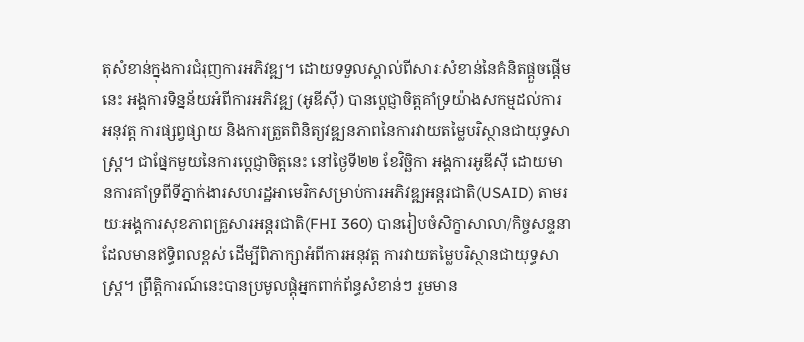តុសំខាន់ក្នុងការជំរុញការអភិវឌ្ឍ។ ដោយទទួលស្គាល់ពីសារៈសំខាន់នៃគំនិតផ្តួចផ្តើមនេះ អង្គការទិន្នន័យអំពីការអភិវឌ្ឍ (អូឌីស៊ី) បានប្តេជ្ញាចិត្តគាំទ្រយ៉ាងសកម្មដល់ការអនុវត្ត ការផ្សព្វផ្សាយ និងការត្រួតពិនិត្យវឌ្ឍនភាពនៃការវាយតម្លៃបរិស្ថានជាយុទ្ធសាស្ត្រ។ ជាផ្នែកមួយនៃការប្តេជ្ញាចិត្តនេះ នៅថ្ងៃទី២២ ខែវិច្ឆិកា អង្គការអូឌីស៊ី ដោយមានការគាំទ្រពីទីភ្នាក់ងារសហរដ្ឋអាមេរិកសម្រាប់ការអភិវឌ្ឍអន្តរជាតិ(USAID) តាមរយៈអង្គការសុខភាពគ្រួសារអន្តរជាតិ(FHI 360) បានរៀបចំសិក្ខាសាលា/កិច្ចសន្ទនាដែលមានឥទ្ធិពលខ្ពស់ ដើម្បីពិភាក្សាអំពីការអនុវត្ត ការវាយតម្លៃបរិស្ថានជាយុទ្ធសាស្ត្រ។ ព្រឹត្តិការណ៍នេះបានប្រមូលផ្តុំអ្នកពាក់ព័ន្ធសំខាន់ៗ រួមមាន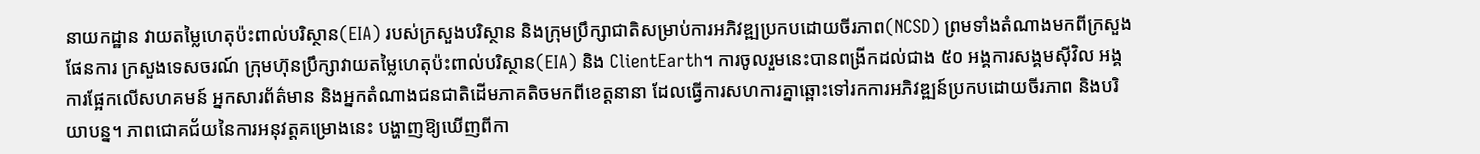នាយកដ្ឋាន វាយតម្លៃហេតុប៉ះពាល់បរិស្ថាន(EIA) របស់ក្រសួងបរិស្ថាន និងក្រុមប្រឹក្សាជាតិសម្រាប់ការអភិវឌ្ឍប្រកបដោយចីរភាព(NCSD) ព្រមទាំងតំណាងមកពីក្រសួងផែនការ ក្រសួងទេសចរណ៍ ក្រុមហ៊ុនប្រឹក្សាវាយតម្លៃហេតុប៉ះពាល់បរិស្ថាន(EIA) និង ClientEarth។ ការចូលរួមនេះបានពង្រីកដល់ជាង ៥០ អង្គការសង្គមស៊ីវិល អង្គការផ្អែកលើសហគមន៍ អ្នកសារព័ត៌មាន និងអ្នកតំណាងជនជាតិដើមភាគតិចមកពីខេត្តនានា ដែលធ្វើការសហការគ្នាឆ្ពោះទៅរកការអភិវឌ្ឍន៍ប្រកបដោយចីរភាព និងបរិយាបន្ន។ ភាពជោគជ័យនៃការអនុវត្តគម្រោងនេះ បង្ហាញឱ្យឃើញពីកា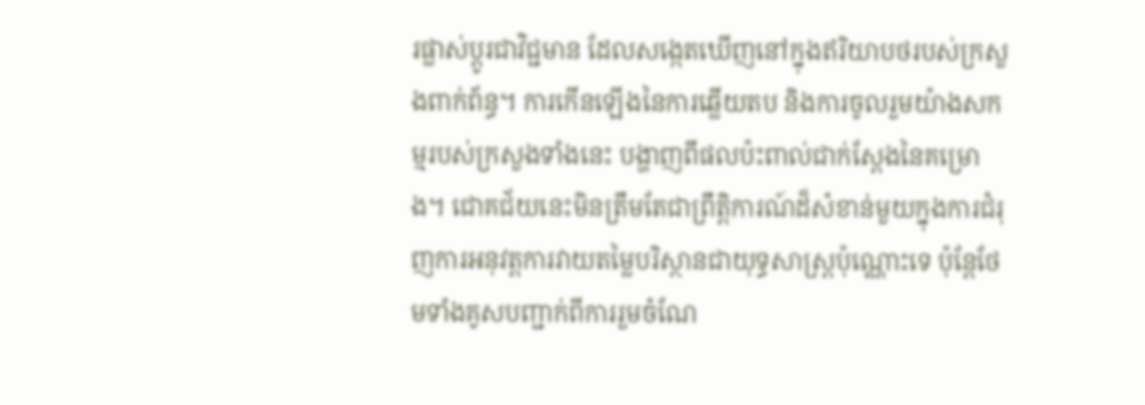រផ្លាស់ប្តូរជាវិជ្ជមាន ដែលសង្កេតឃើញនៅក្នុងឥរិយាបថរបស់ក្រសួងពាក់ព័ន្ធ។ ការកើនឡើងនៃការឆ្លើយតប និងការចូលរួមយ៉ាងសកម្មរបស់ក្រសួងទាំងនេះ បង្ហាញពីផលប៉ះពាល់ជាក់ស្តែងនៃគម្រោង។ ជោគជ័យនេះមិនត្រឹមតែជាព្រឹត្តិការណ៍ដ៏សំខាន់មួយក្នុងការជំរុញការអនុវត្តការវាយតម្លៃបរិស្ថានជាយុទ្ធសាស្ត្រប៉ុណ្ណោះទេ ប៉ុន្តែថែមទាំងគូសបញ្ជាក់ពីការរួមចំណែ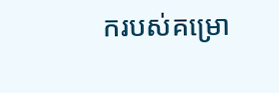ករបស់គម្រោ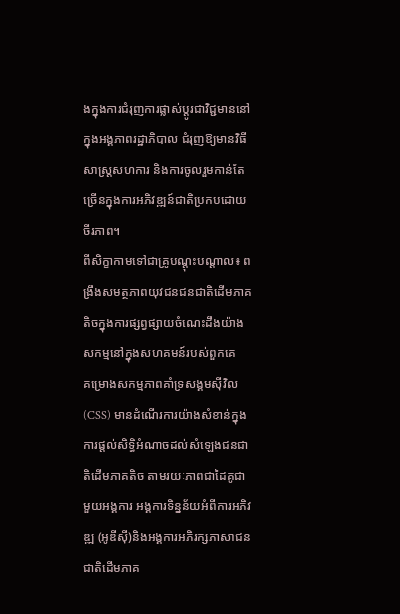ងក្នុងការជំរុញការផ្លាស់ប្តូរជាវិជ្ជមាននៅក្នុងអង្គភាពរដ្ឋាភិបាល ជំរុញឱ្យមានវិធីសាស្រ្តសហការ និងការចូលរួមកាន់តែច្រើនក្នុងការអភិវឌ្ឍន៍ជាតិប្រកបដោយចីរភាព។
ពីសិក្ខាកាមទៅជាគ្រូបណ្តុះបណ្តាល៖ ពង្រឹងសមត្ថភាពយុវជនជនជាតិដើមភាគតិចក្នុងការផ្សព្វផ្សាយចំណេះដឹងយ៉ាងសកម្មនៅក្នុងសហគមន៍របស់ពួកគេ
គម្រោងសកម្មភាពគាំទ្រសង្គមស៊ីវិល (CSS) មានដំណើរការយ៉ាងសំខាន់ក្នុងការផ្តល់សិទ្ធិអំណាចដល់សំឡេងជនជាតិដើមភាគតិច តាមរយៈភាពជាដៃគូជាមួយអង្គការ អង្គការទិន្នន័យអំពីការអភិវឌ្ឍ (អូឌីស៊ី)និងអង្គការអភិរក្សភាសាជនជាតិដើមភាគ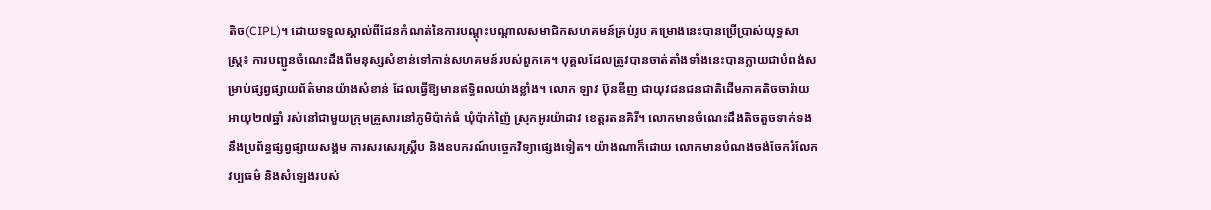តិច(CIPL)។ ដោយទទួលស្គាល់ពីដែនកំណត់នៃការបណ្ដុះបណ្ដាលសមាជិកសហគមន៍គ្រប់រូប គម្រោងនេះបានប្រើប្រាស់យុទ្ធសាស្ត្រ៖ ការបញ្ជូនចំណេះដឹងពីមនុស្សសំខាន់ទៅកាន់សហគមន៍របស់ពួកគេ។ បុគ្គលដែលត្រូវបានចាត់តាំងទាំងនេះបានក្លាយជាបំពង់សម្រាប់ផ្សព្វផ្សាយព័ត៌មានយ៉ាងសំខាន់ ដែលធ្វើឱ្យមានឥទ្ធិពលយ់ាងខ្លាំង។ លោក ឡាវ ប៊ុនឌីញ ជាយុវជនជនជាតិដើមភាគតិចចារ៉ាយ អាយុ២៧ឆ្នាំ រស់នៅជាមួយក្រុមគ្រួសារនៅភូមិប៉ាក់ធំ ឃុំប៉ាក់ញ៉ៃ ស្រុកអូរយ៉ាដាវ ខេត្តរតនគិរី។ លោកមានចំណេះដឹងតិចតួចទាក់ទងនឹងប្រព័ន្ធផ្សព្វផ្សាយសង្គម ការសរសេរស្គ្រីប និងឧបករណ៍បច្ចេកវិទ្យាផ្សេងទៀត។ យ៉ាងណាក៏ដោយ លោកមានបំណងចង់ចែករំលែកវប្បធម៌ និងសំឡេងរបស់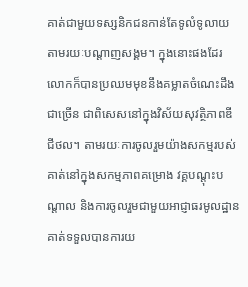គាត់ជាមួយទស្សនិកជនកាន់តែទូលំទូលាយតាមរយៈបណ្តាញសង្គម។ ក្នុងនោះផងដែរ លោកក៏បានប្រឈមមុខនឹងគម្លាតចំណេះដឹងជាច្រើន ជាពិសេសនៅក្នុងវិស័យសុវត្ថិភាពឌីជីថល។ តាមរយៈការចូលរួមយ៉ាងសកម្មរបស់គាត់នៅក្នុងសកម្មភាពគម្រោង វគ្គបណ្តុះបណ្តាល និងការចូលរួមជាមួយអាជ្ញាធរមូលដ្ឋាន គាត់ទទួលបានការយ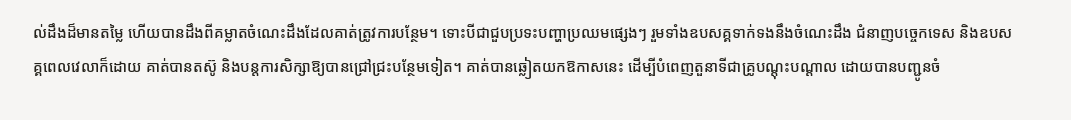ល់ដឹងដ៏មានតម្លៃ ហើយបានដឹងពីគម្លាតចំណេះដឹងដែលគាត់ត្រូវការបន្ថែម។ ទោះបីជាជួបប្រទះបញ្ហាប្រឈមផ្សេងៗ រួមទាំងឧបសគ្គទាក់ទងនឹងចំណេះដឹង ជំនាញបច្ចេកទេស និងឧបសគ្គពេលវេលាក៏ដោយ គាត់បានតស៊ូ និងបន្តការសិក្សាឱ្យបានជ្រៅជ្រះបន្ថែមទៀត។ គាត់បានឆ្លៀតយកឱកាសនេះ ដើម្បីបំពេញតួនាទីជាគ្រូបណ្តុះបណ្តាល ដោយបានបញ្ជូនចំ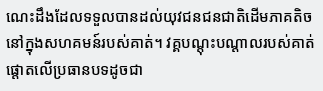ណេះដឹងដែលទទួលបានដល់យុវជនជនជាតិដើមភាគតិចនៅក្នុងសហគមន៍របស់គាត់។ វគ្គបណ្តុះបណ្តាលរបស់គាត់ផ្តោតលើប្រធានបទដូចជា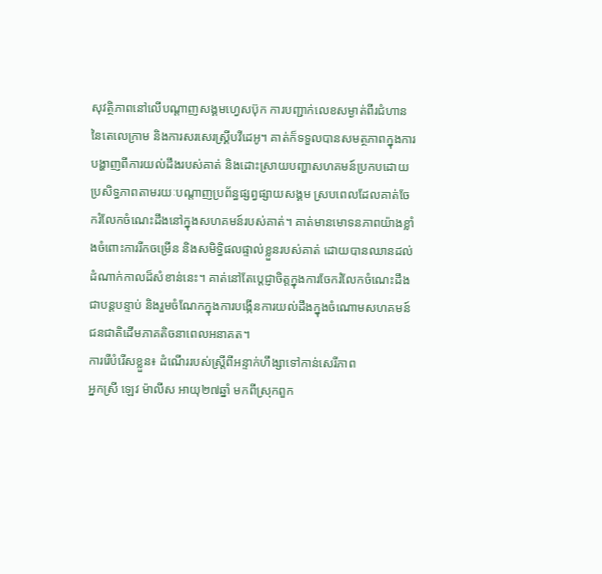សុវត្ថិភាពនៅលើបណ្តាញសង្គមហ្វេសប៊ុក ការបញ្ជាក់លេខសម្ងាត់ពីរជំហាននៃតេលេក្រាម និងការសរសេរស្គ្រីបវីដេអូ។ គាត់ក៏ទទួលបានសមត្ថភាពក្នុងការបង្ហាញពីការយល់ដឹងរបស់គាត់ និងដោះស្រាយបញ្ហាសហគមន៍ប្រកបដោយប្រសិទ្ធភាពតាមរយៈបណ្តាញប្រព័ន្ធផ្សព្វផ្សាយសង្គម ស្របពេលដែលគាត់ចែករំលែកចំណេះដឹងនៅក្នុងសហគមន៍របស់គាត់។ គាត់មានមោទនភាពយ៉ាងខ្លាំងចំពោះការរីកចម្រើន និងសមិទ្ធិផលផ្ទាល់ខ្លួនរបស់គាត់ ដោយបានឈានដល់ដំណាក់កាលដ៏សំខាន់នេះ។ គាត់នៅតែប្តេជ្ញាចិត្តក្នុងការចែករំលែកចំណេះដឹងជាបន្តបន្ទាប់ និងរួមចំណែកក្នុងការបង្កើនការយល់ដឹងក្នុងចំណោមសហគមន៍ជនជាតិដើមភាគតិចនាពេលអនាគត។
ការរើបំរើសខ្លួន៖ ដំណើររបស់ស្ត្រីពីអន្ទាក់ហឹង្សាទៅកាន់សេរីភាព
អ្នកស្រី ឡេវ ម៉ាលីស អាយុ២៧ឆ្នាំ មកពីស្រុកពួក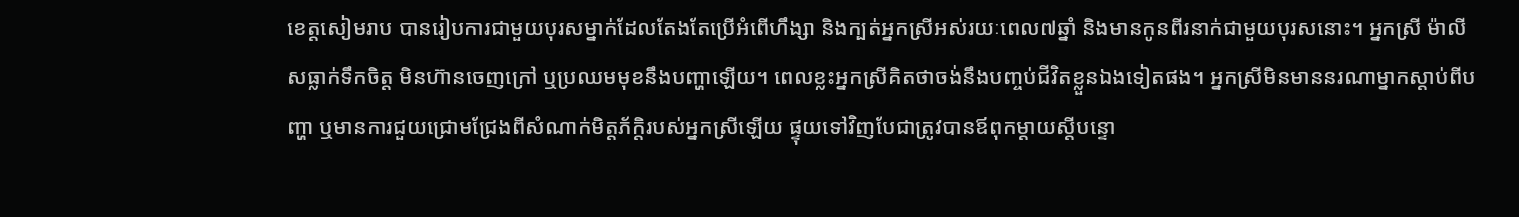ខេត្តសៀមរាប បានរៀបការជាមួយបុរសម្នាក់ដែលតែងតែប្រើអំពើហឹង្សា និងក្បត់អ្នកស្រីអស់រយៈពេល៧ឆ្នាំ និងមានកូនពីរនាក់ជាមួយបុរសនោះ។ អ្នកស្រី ម៉ាលីសធ្លាក់ទឹកចិត្ត មិនហ៊ានចេញក្រៅ ឬប្រឈមមុខនឹងបញ្ហាឡើយ។ ពេលខ្លះអ្នកស្រីគិតថាចង់នឹងបញ្ចប់ជីវិតខ្លួនឯងទៀតផង។ អ្នកស្រីមិនមាននរណាម្នាកស្តាប់ពីបញ្ហា ឬមានការជួយជ្រោមជ្រែងពីសំណាក់មិត្តភ័ក្តិរបស់អ្នកស្រីឡើយ ផ្ទុយទៅវិញបែជាត្រូវបានឪពុកម្ដាយស្តីបន្ទោ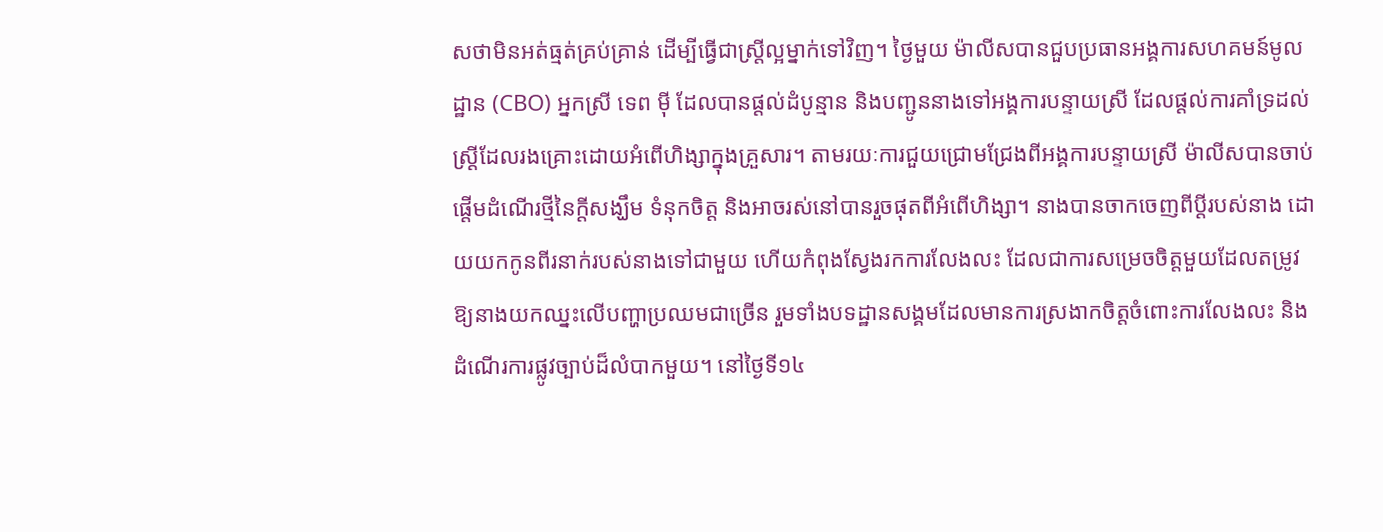សថាមិនអត់ធ្មត់គ្រប់គ្រាន់ ដើម្បីធ្វើជាស្ត្រីល្អម្នាក់ទៅវិញ។ ថ្ងៃមួយ ម៉ាលីសបានជួបប្រធានអង្គការសហគមន៍មូលដ្ឋាន (CBO) អ្នកស្រី ទេព ម៉ី ដែលបានផ្តល់ដំបូន្មាន និងបញ្ជូននាងទៅអង្គការបន្ទាយស្រី ដែលផ្តល់ការគាំទ្រដល់ស្ត្រីដែលរងគ្រោះដោយអំពើហិង្សាក្នុងគ្រួសារ។ តាមរយៈការជួយជ្រោមជ្រែងពីអង្គការបន្ទាយស្រី ម៉ាលីសបានចាប់ផ្តើមដំណើរថ្មីនៃក្តីសង្ឃឹម ទំនុកចិត្ត និងអាចរស់នៅបានរួចផុតពីអំពើហិង្សា។ នាងបានចាកចេញពីប្តីរបស់នាង ដោយយកកូនពីរនាក់របស់នាងទៅជាមួយ ហើយកំពុងស្វែងរកការលែងលះ ដែលជាការសម្រេចចិត្តមួយដែលតម្រូវឱ្យនាងយកឈ្នះលើបញ្ហាប្រឈមជាច្រើន រួមទាំងបទដ្ឋានសង្គមដែលមានការស្រងាកចិត្តចំពោះការលែងលះ និងដំណើរការផ្លូវច្បាប់ដ៏លំបាកមួយ។ នៅថ្ងៃទី១៤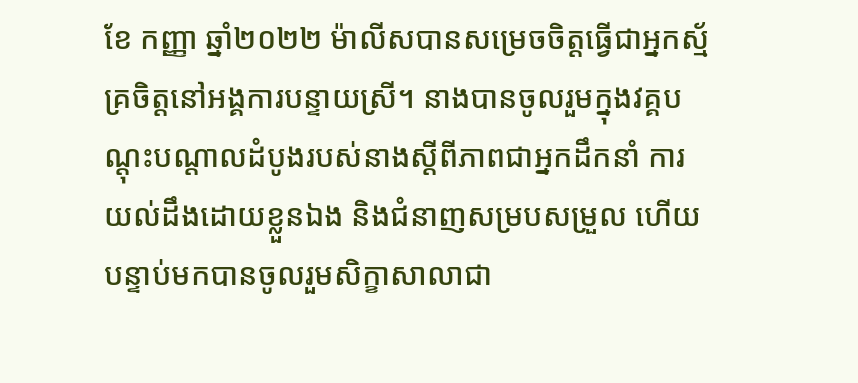ខែ កញ្ញា ឆ្នាំ២០២២ ម៉ាលីសបានសម្រេចចិត្តធ្វើជាអ្នកស្ម័គ្រចិត្តនៅអង្គការបន្ទាយស្រី។ នាងបានចូលរួមក្នុងវគ្គបណ្តុះបណ្តាលដំបូងរបស់នាងស្តីពីភាពជាអ្នកដឹកនាំ ការយល់ដឹងដោយខ្លួនឯង និងជំនាញសម្របសម្រួល ហើយបន្ទាប់មកបានចូលរួមសិក្ខាសាលាជា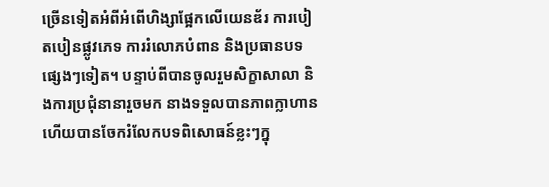ច្រើនទៀតអំពីអំពើហិង្សាផ្អែកលើយេនឌ័រ ការបៀតបៀនផ្លូវភេទ ការរំលោភបំពាន និងប្រធានបទផ្សេងៗទៀត។ បន្ទាប់ពីបានចូលរួមសិក្ខាសាលា និងការប្រជុំនានារួចមក នាងទទួលបានភាពក្លាហាន ហើយបានចែករំលែកបទពិសោធន៍ខ្លះៗក្នុ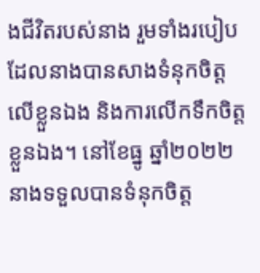ងជីវិតរបស់នាង រួមទាំងរបៀបដែលនាងបានសាងទំនុកចិត្តលើខ្លួនឯង និងការលើកទឹកចិត្តខ្លួនឯង។ នៅខែធ្នូ ឆ្នាំ២០២២ នាងទទួលបានទំនុកចិត្ត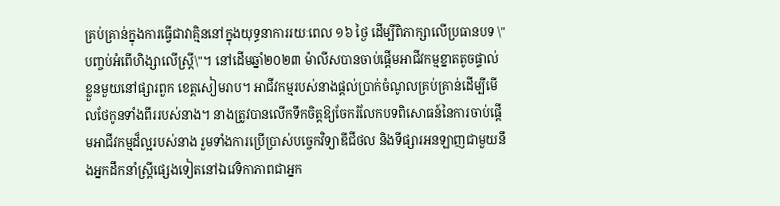គ្រប់គ្រាន់ក្នុងការធ្វើជាវាគ្មិននៅក្នុងយុទ្ធនាការរយៈពេល ១៦ ថ្ងៃ ដើម្បីពិភាក្សាលើប្រធានបទ \"បញ្ចប់អំពើហិង្សាលើស្ត្រី\"។ នៅដើមឆ្នាំ២០២៣ ម៉ាលីសបានចាប់ផ្តើមអាជីវកម្មខ្នាតតូចផ្ទាល់ខ្លួនមួយនៅផ្សារពួក ខេត្តសៀមរាប។ អាជីវកម្មរបស់នាងផ្តល់ប្រាក់ចំណូលគ្រប់គ្រាន់ដើម្បីមើលថែកូនទាំងពីររបស់នាង។ នាងត្រូវបានលើកទឹកចិត្តឱ្យចែករំលែកបទពិសោធន៍នៃការចាប់ផ្តើមអាជីវកម្មដ៏ល្អរបស់នាង រួមទាំងការប្រើប្រាស់បច្ចេកវិទ្យាឌីជីថល និងទីផ្សារអនឡាញជាមួយនឹងអ្នកដឹកនាំស្ត្រីផ្សេងទៀតនៅឯវេទិកាភាពជាអ្នក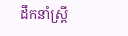ដឹកនាំស្ត្រី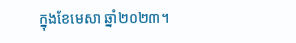ក្នុងខែមេសា ឆ្នាំ២០២៣។